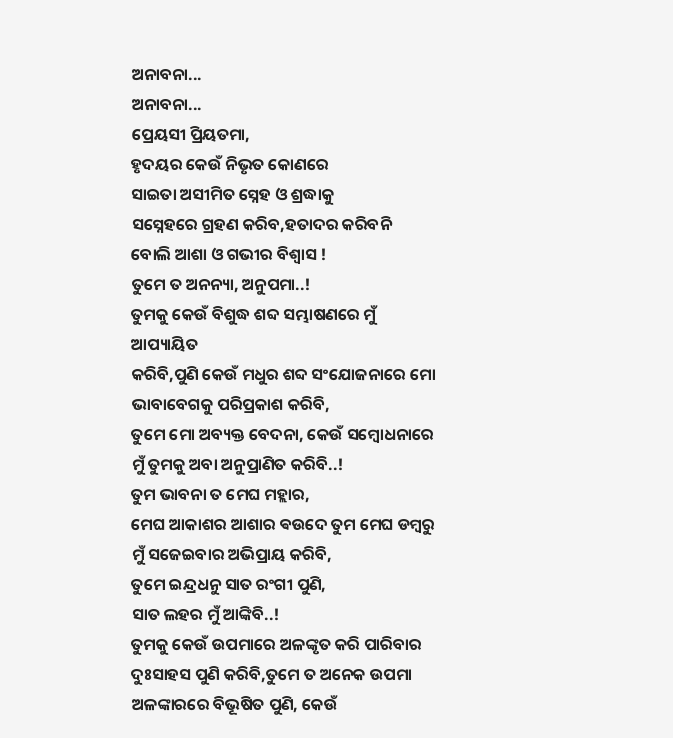ଅନାବନା...
ଅନାବନା...
ପ୍ରେୟସୀ ପ୍ରିୟତମା,
ହୃଦୟର କେଉଁ ନିଭୃତ କୋଣରେ
ସାଇତା ଅସୀମିତ ସ୍ନେହ ଓ ଶ୍ରଦ୍ଧାକୁ
ସସ୍ନେହରେ ଗ୍ରହଣ କରିବ,ହତାଦର କରିବନି
ବୋଲି ଆଶା ଓ ଗଭୀର ବିଶ୍ୱାସ !
ତୁମେ ତ ଅନନ୍ୟା, ଅନୁପମା..!
ତୁମକୁ କେଉଁ ବିଶୁଦ୍ଧ ଶବ୍ଦ ସମ୍ଭାଷଣରେ ମୁଁ ଆପ୍ୟାୟିତ
କରିବି,ପୁଣି କେଉଁ ମଧୁର ଶବ୍ଦ ସଂଯୋଜନାରେ ମୋ
ଭାବାବେଗକୁ ପରିପ୍ରକାଶ କରିବି,
ତୁମେ ମୋ ଅବ୍ୟକ୍ତ ବେଦନା, କେଉଁ ସମ୍ବୋଧନାରେ
ମୁଁ ତୁମକୁ ଅବା ଅନୁପ୍ରାଣିତ କରିବି..!
ତୁମ ଭାବନା ତ ମେଘ ମହ୍ଲାର,
ମେଘ ଆକାଶର ଆଶାର ଵଉଦେ ତୁମ ମେଘ ଡମ୍ବରୁ
ମୁଁ ସଜେଇବାର ଅଭିପ୍ରାୟ କରିବି,
ତୁମେ ଇନ୍ଦ୍ରଧନୁ ସାତ ରଂଗୀ ପୁଣି,
ସାତ ଲହର ମୁଁ ଆଙ୍କିବି..!
ତୁମକୁ କେଉଁ ଉପମାରେ ଅଳଙ୍କୃତ କରି ପାରିବାର
ଦୁଃସାହସ ପୁଣି କରିବି,ତୁମେ ତ ଅନେକ ଉପମା
ଅଳଙ୍କାରରେ ବିଭୂଷିତ ପୁଣି, କେଉଁ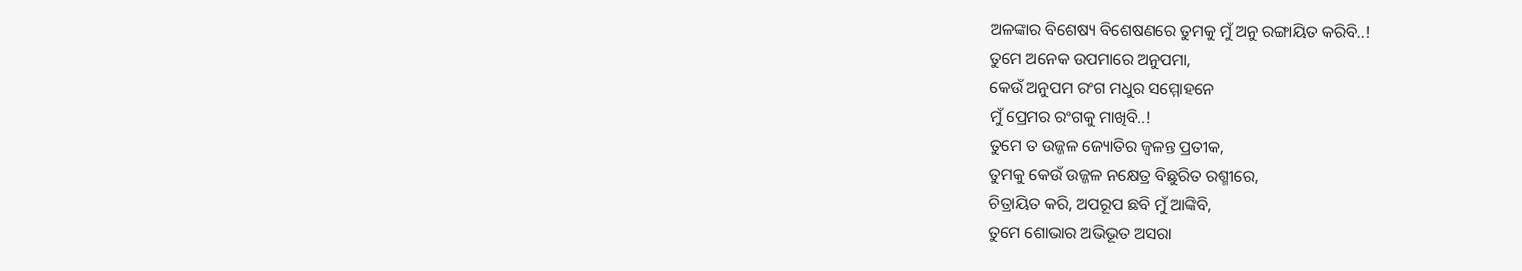ଅଳଙ୍କାର ବିଶେଷ୍ୟ ବିଶେଷଣରେ ତୁମକୁ ମୁଁ ଅନୁ ରଙ୍ଗାୟିତ କରିବି..!
ତୁମେ ଅନେକ ଉପମାରେ ଅନୁପମା,
କେଉଁ ଅନୁପମ ରଂଗ ମଧୁର ସମ୍ମୋହନେ
ମୁଁ ପ୍ରେମର ରଂଗକୁ ମାଖିବି..!
ତୁମେ ତ ଉଜ୍ଜଳ ଜ୍ୟୋତିର ଜ୍ୱଳନ୍ତ ପ୍ରତୀକ,
ତୁମକୁ କେଉଁ ଉଜ୍ଜଳ ନକ୍ଷେତ୍ର ବିଛୁରିତ ରଶ୍ମୀରେ,
ଚିତ୍ରାୟିତ କରି, ଅପରୂପ ଛବି ମୁଁ ଆଙ୍କିବି,
ତୁମେ ଶୋଭାର ଅଭିଭୂତ ଅସରା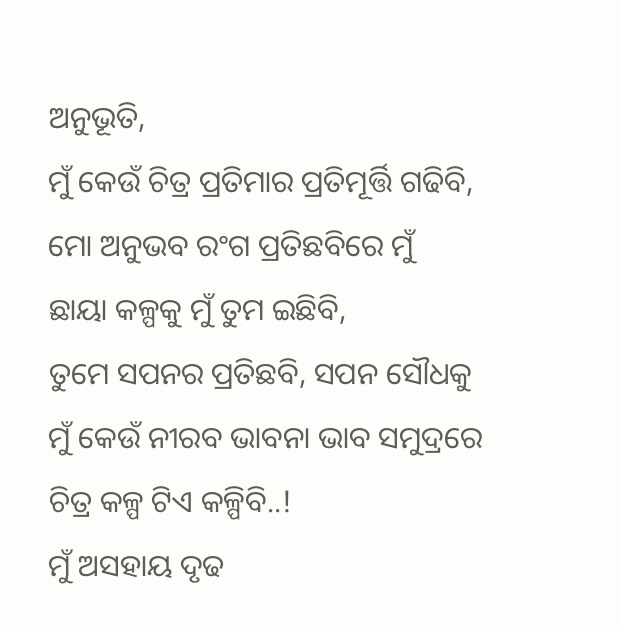ଅନୁଭୂତି,
ମୁଁ କେଉଁ ଚିତ୍ର ପ୍ରତିମାର ପ୍ରତିମୂର୍ତ୍ତି ଗଢିବି,
ମୋ ଅନୁଭବ ରଂଗ ପ୍ରତିଛବିରେ ମୁଁ
ଛାୟା କଳ୍ପକୁ ମୁଁ ତୁମ ଇଛିବି,
ତୁମେ ସପନର ପ୍ରତିଛବି, ସପନ ସୌଧକୁ
ମୁଁ କେଉଁ ନୀରବ ଭାବନା ଭାବ ସମୁଦ୍ରରେ
ଚିତ୍ର କଳ୍ପ ଟିଏ କଳ୍ପିବି..!
ମୁଁ ଅସହାୟ ଦୃଢ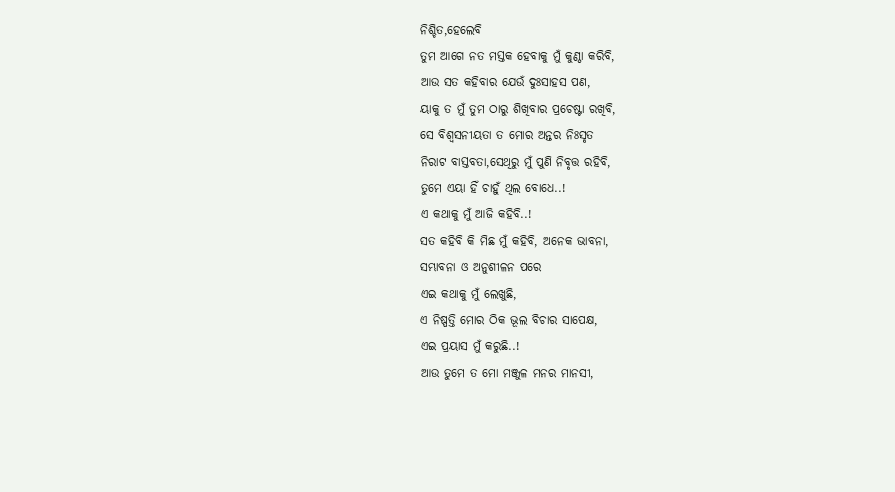ନିଶ୍ଚିତ,ହେଲେବି
ତୁମ ଆଗେ ନତ ମସ୍ତକ ହେବାକୁ ମୁଁ କୁଣ୍ଠା କରିବି,
ଆଉ ସତ କହିବାର ଯେଉଁ ଦୁଃସାହସ ପଣ,
ୟାକୁ ତ ମୁଁ ତୁମ ଠାରୁ ଶିଖିବାର ପ୍ରଚେଷ୍ଟା ରଖିବି,
ସେ ବିଶ୍ୱସନୀୟତା ତ ମୋର ଅନ୍ତର ନିଃସୃତ
ନିରାଟ ବାସ୍ତବତା,ସେଥିରୁ ମୁଁ ପୁଣି ନିବୃତ୍ତ ରହିବି,
ତୁମେ ଏୟା ହିଁ ଚାହୁଁ ଥିଲ ବୋଧେ..!
ଏ କଥାକୁ ମୁଁ ଆଜି କହିବି..!
ସତ କହିବି କି ମିଛ ମୁଁ କହିବି, ଅନେକ ଭାବନା,
ସମ୍ଭାବନା ଓ ଅନୁଶୀଳନ ପରେ
ଏଇ କଥାକୁ ମୁଁ ଲେଖୁଛି,
ଏ ନିଷ୍ପତ୍ତି ମୋର ଠିକ ଭୂଲ ବିଚାର ସାପେକ୍ଷ,
ଏଇ ପ୍ରୟାସ ମୁଁ କରୁଛି..!
ଆଉ ତୁମେ ତ ମୋ ମଞ୍ଜୁଳ ମନର ମାନସୀ,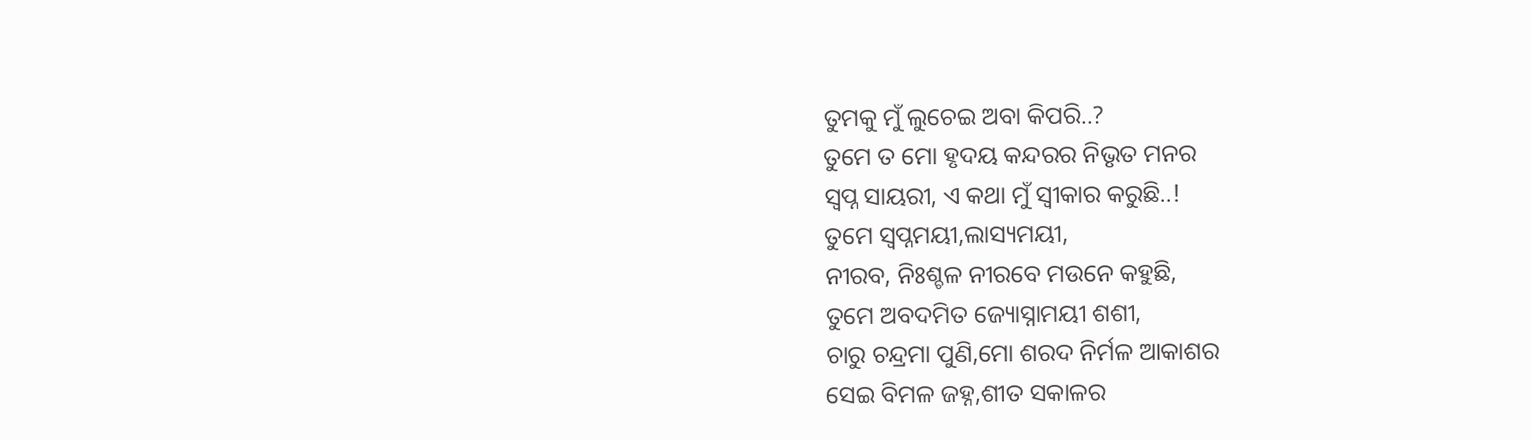ତୁମକୁ ମୁଁ ଲୁଚେଇ ଅବା କିପରି..?
ତୁମେ ତ ମୋ ହୃଦୟ କନ୍ଦରର ନିଭୃତ ମନର
ସ୍ବପ୍ନ ସାୟରୀ, ଏ କଥା ମୁଁ ସ୍ବୀକାର କରୁଛି..!
ତୁମେ ସ୍ବପ୍ନମୟୀ,ଲାସ୍ୟମୟୀ,
ନୀରବ, ନିଃଶ୍ଚଳ ନୀରବେ ମଉନେ କହୁଛି,
ତୁମେ ଅବଦମିତ ଜ୍ୟୋସ୍ନାମୟୀ ଶଶୀ,
ଚାରୁ ଚନ୍ଦ୍ରମା ପୁଣି,ମୋ ଶରଦ ନିର୍ମଳ ଆକାଶର
ସେଇ ବିମଳ ଜହ୍ନ,ଶୀତ ସକାଳର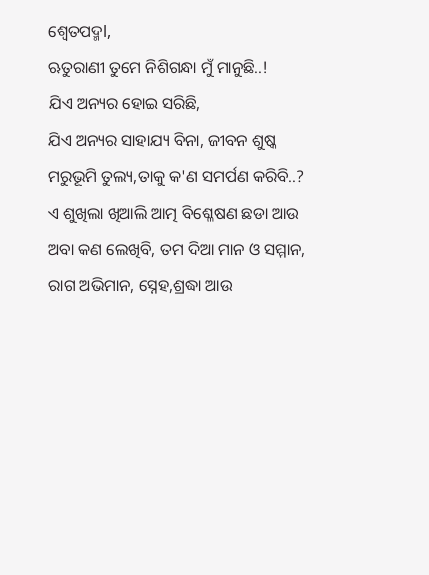ଶ୍ୱେତପଦ୍ମl,
ଋତୁରାଣୀ ତୁମେ ନିଶିଗନ୍ଧା ମୁଁ ମାନୁଛି..!
ଯିଏ ଅନ୍ୟର ହୋଇ ସରିଛି,
ଯିଏ ଅନ୍ୟର ସାହାଯ୍ୟ ବିନା, ଜୀବନ ଶୁଷ୍କ
ମରୁଭୂମି ତୁଲ୍ୟ,ତାକୁ କ'ଣ ସମର୍ପଣ କରିବି..?
ଏ ଶୁଖିଲା ଖିଆଲି ଆତ୍ମ ବିଶ୍ଳେଷଣ ଛଡା ଆଉ
ଅବା କଣ ଲେଖିବି, ତମ ଦିଆ ମାନ ଓ ସମ୍ମାନ,
ରାଗ ଅଭିମାନ, ସ୍ନେହ,ଶ୍ରଦ୍ଧା ଆଉ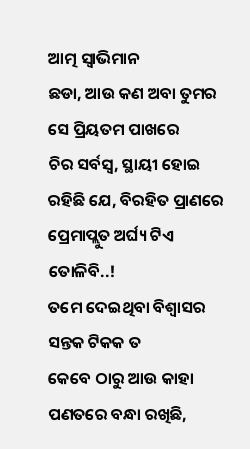ଆତ୍ମ ସ୍ୱାଭିମାନ
ଛଡା, ଆଉ କଣ ଅବା ତୁମର ସେ ପ୍ରିୟତମ ପାଖରେ
ଚିର ସର୍ବସ୍ବ, ସ୍ଥାୟୀ ହୋଇ ରହିଛି ଯେ, ବିରହିତ ପ୍ରାଣରେ ପ୍ରେମାପ୍ଲୁତ ଅର୍ଘ୍ୟ ଟିଏ ତୋଳିବି..!
ତମେ ଦେଇଥିବା ବିଶ୍ୱାସର ସନ୍ତକ ଟିକକ ତ
କେବେ ଠାରୁ ଆଉ କାହା ପଣତରେ ବନ୍ଧା ରଖିଛି,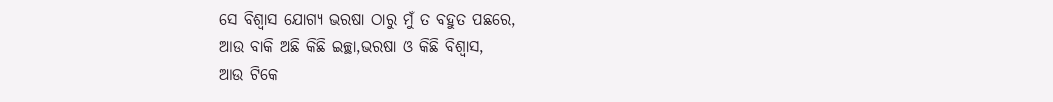ସେ ବିଶ୍ୱାସ ଯୋଗ୍ୟ ଭରଷା ଠାରୁ ମୁଁ ତ ବହୁତ ପଛରେ,
ଆଉ ବାକି ଅଛି କିଛି ଇଚ୍ଛା,ଭରଷା ଓ କିଛି ବିଶ୍ୱାସ,
ଆଉ ଟିକେ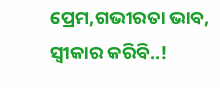ପ୍ରେମ,ଗଭୀରତା ଭାବ, ସ୍ୱୀକାର କରିବି..!